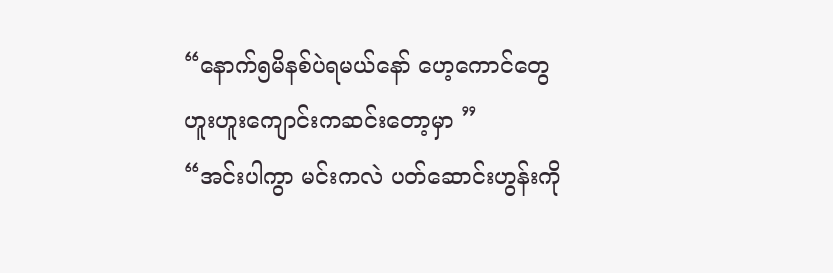“နောက်၅မိနစ်ပဲရမယ်နော် ဟေ့ကောင်တွေ ဟူးဟူးကျောင်းကဆင်းတော့မှာ ”
“အင်းပါကွာ မင်းကလဲ ပတ်ဆောင်းဟွန်းကို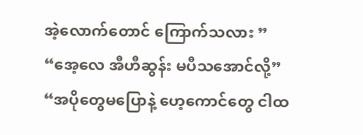အဲ့လောက်တောင် ကြောက်သလား ”
“အေ့လေ အီဟီဆွန်း မပီသအောင်လို့”
“အပိုတွေမပြောနဲ့ ဟေ့ကောင်တွေ ငါထ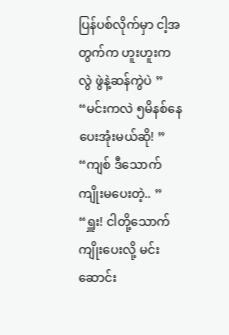ပြန်ပစ်လိုက်မှာ ငါ့အတွက်က ဟူးဟူးကလွဲ ဖွဲနဲ့ဆန်ကွဲပဲ ”
“မင်းကလဲ ၅မိနစ်နေပေးအုံးမယ်ဆို! ”
“ကျစ် ဒီသောက်ကျိုးမပေးတဲ့.. ”
“ရှူး! ငါတို့သောက်ကျိုးပေးလို့ မင်း ဆောင်း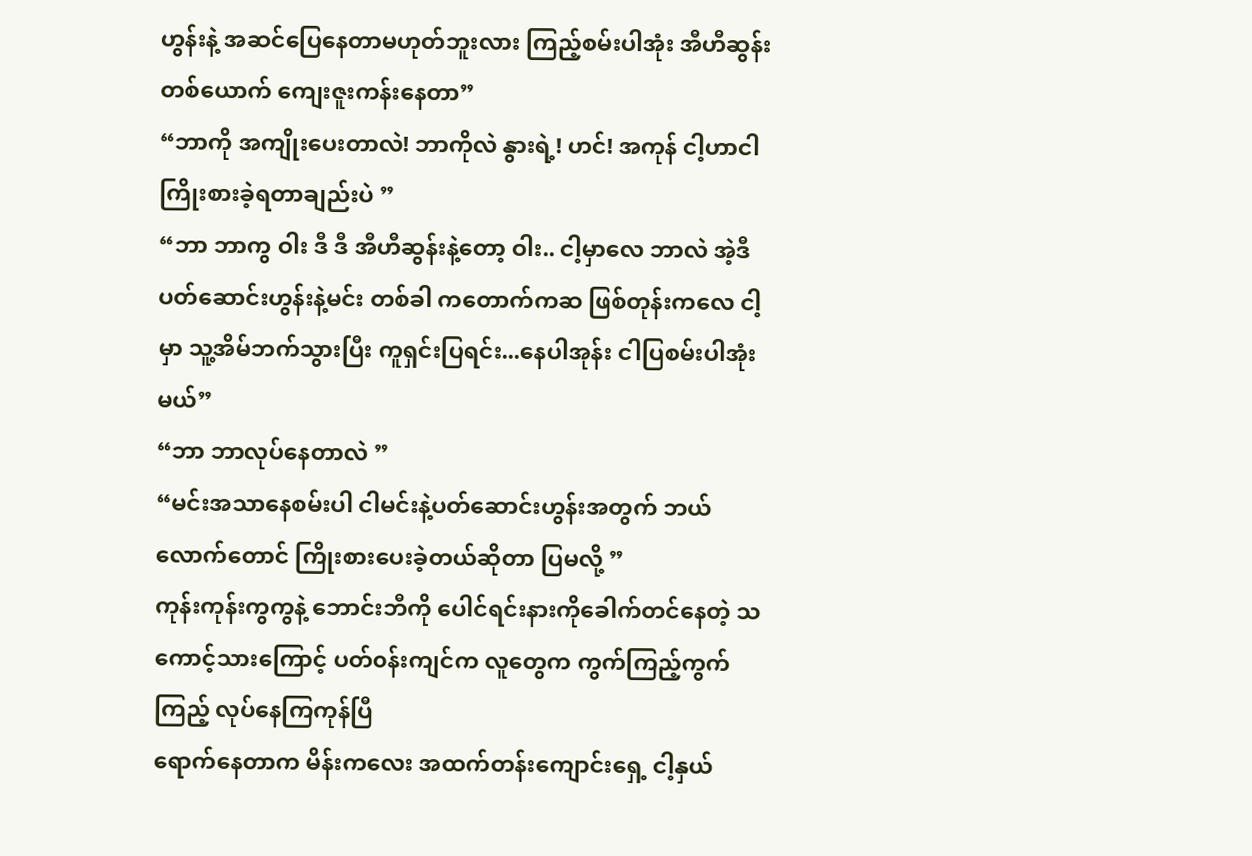ဟွန်းနဲ့ အဆင်ပြေနေတာမဟုတ်ဘူးလား ကြည့်စမ်းပါအုံး အီဟီဆွန်းတစ်ယောက် ကျေးဇူးကန်းနေတာ”
“ဘာကို အကျိုးပေးတာလဲ! ဘာကိုလဲ နွားရဲ့! ဟင်! အကုန် ငါ့ဟာငါ ကြိုးစားခဲ့ရတာချည်းပဲ ”
“ဘာ ဘာကွ ဝါး ဒီ ဒီ အီဟီဆွန်းနဲ့တော့ ဝါး.. ငါ့မှာလေ ဘာလဲ အဲ့ဒီ ပတ်ဆောင်းဟွန်းနဲ့မင်း တစ်ခါ ကတောက်ကဆ ဖြစ်တုန်းကလေ ငါ့မှာ သူ့အိမ်ဘက်သွားပြီး ကူရှင်းပြရင်း...နေပါအုန်း ငါပြစမ်းပါအုံးမယ်”
“ဘာ ဘာလုပ်နေတာလဲ ”
“မင်းအသာနေစမ်းပါ ငါမင်းနဲ့ပတ်ဆောင်းဟွန်းအတွက် ဘယ်လောက်တောင် ကြိုးစားပေးခဲ့တယ်ဆိုတာ ပြမလို့ ”
ကုန်းကုန်းကွကွနဲ့ ဘောင်းဘီကို ပေါင်ရင်းနားကိုခေါက်တင်နေတဲ့ သကောင့်သားကြောင့် ပတ်၀န်းကျင်က လူတွေက ကွက်ကြည့်ကွက်ကြည့် လုပ်နေကြကုန်ပြီ
ရောက်နေတာက မိန်းကလေး အထက်တန်းကျောင်းရှေ့ ငါ့နှယ်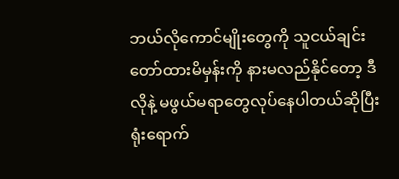ဘယ်လိုကောင်မျိုးတွေကို သူငယ်ချင်းတော်ထားမိမှန်းကို နားမလည်နိုင်တော့ ဒီလိုနဲ့ မဖွယ်မရာတွေလုပ်နေပါတယ်ဆိုပြီး ရုံးရောက်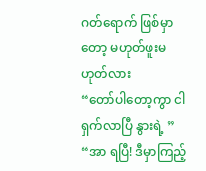ဂတ်ရောက် ဖြစ်မှာတော့ မဟုတ်ဖူးမဟုတ်လား
“တော်ပါတော့ကွာ ငါရှက်လာပြီ နွားရဲ့ ”
“အာ ရပြီ! ဒီမှာကြည့်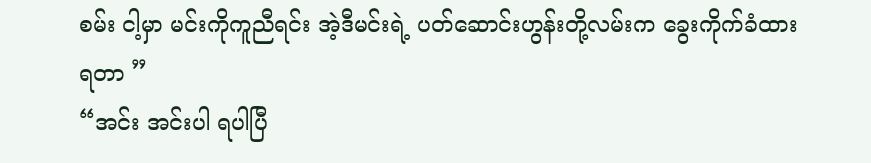စမ်း ငါ့မှာ မင်းကိုကူညီရင်း အဲ့ဒီမင်းရဲ့ ပတ်ဆောင်းဟွန်းတို့လမ်းက ခွေးကိုက်ခံထားရတာ ”
“အင်း အင်းပါ ရပါပြီ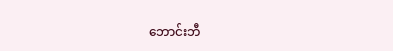ဘောင်းဘီ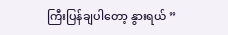ကြီးပြန်ချပါတော့ နွားရယ် ”